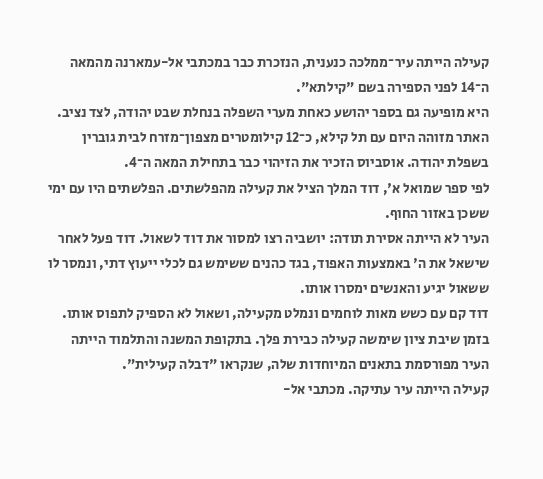קעילה הייתה עיר־ממלכה כנענית, הנזכרת כבר במכתבי אל-עמארנה מהמאה ה־14 לפני הספירה בשם "קילתא".
היא מופיעה גם בספר יהושע כאחת מערי השפלה בנחלת שבט יהודה, לצד נציב.
האתר מזוהה היום עם תל קילא, כ־12 קילומטרים מצפון־מזרח לבית גוברין בשפלת יהודה. אוסביוס הזכיר את הזיהוי כבר בתחילת המאה ה־4.
לפי ספר שמואל א', דוד המלך הציל את קעילה מהפלשתים. הפלשתים היו עם ימי ששכן באזור החוף.
העיר לא הייתה אסירת תודה: יושביה רצו למסור את דוד לשאול. דוד פעל לאחר שישאל את ה' באמצעות האפוד, בגד כהנים ששימש גם לכלי ייעוץ דתי, ונמסר לו ששאול יגיע והאנשים ימסרו אותו.
דוד קם עם כשש מאות לוחמים ונמלט מקעילה, ושאול לא הספיק לתפוס אותו.
בזמן שיבת ציון שימשה קעילה כבירת פלך. בתקופת המשנה והתלמוד הייתה העיר מפורסמת בתאנים המיוחדות שלה, שנקראו "דבלה קעילית".
קעילה הייתה עיר עתיקה. מכתבי אל-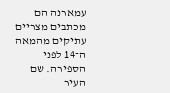עמארנה הם מכתבים מצריים עתיקים מהמאה ה־14 לפני הספירה. שם העיר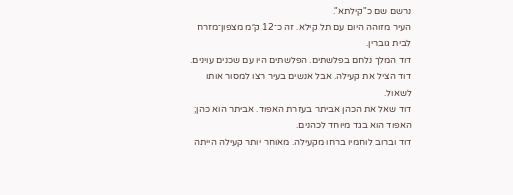נרשם שם כ"קילתא".
העיר מזוהה היום עם תל קילא. זה כ־12 ק״מ מצפון־מזרח לבית גוברין.
דוד המלך נלחם בפלשתים. הפלשתים היו עם שכנים עוינים.
דוד הציל את קעילה. אבל אנשים בעיר רצו למסור אותו לשאול.
דוד שאל את הכהן אביתר בעזרת האפוד. אביתר הוא כהן; האפוד הוא בגד מיוחד לכהנים.
דוד וברוב לוחמיו ברחו מקעילה. מאוחר יותר קעילה הייתה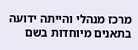מרכז מנהלי והייתה ידועה בתאנים מיוחדות בשם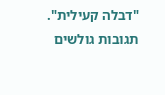"דבלה קעילית".
תגובות גולשים